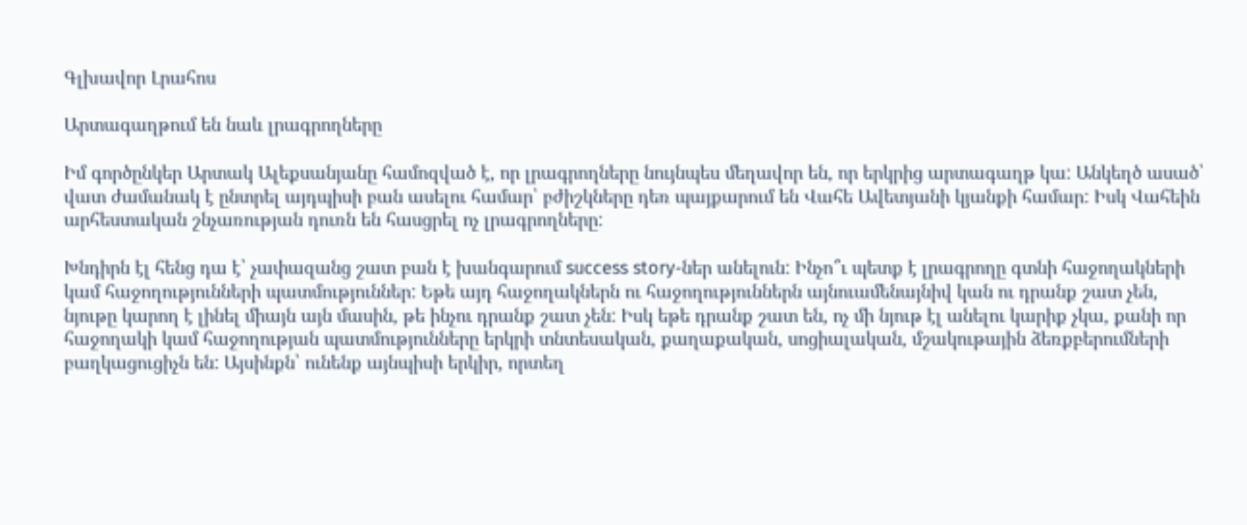Գլխավոր Լրահոս

Արտագաղթում են նաև լրագրողները

Իմ գործընկեր Արտակ Ալեքսանյանը համոզված է, որ լրագրողները նույնպես մեղավոր են, որ երկրից արտագաղթ կա: Անկեղծ ասած՝ վատ ժամանակ է ընտրել այդպիսի բան ասելու համար՝ բժիշկները դեռ պայքարում են Վահե Ավետյանի կյանքի համար: Իսկ Վահեին արհեստական շնչառության դուռն են հասցրել ոչ լրագրողները:

Խնդիրն էլ հենց դա է՝ չափազանց շատ բան է խանգարում success story-ներ անելուն: Ինչո՞ւ պետք է լրագրողը գտնի հաջողակների կամ հաջողությունների պատմություններ: Եթե այդ հաջողակներն ու հաջողություններն այնուամենայնիվ կան ու դրանք շատ չեն, նյութը կարող է լինել միայն այն մասին, թե ինչու դրանք շատ չեն: Իսկ եթե դրանք շատ են, ոչ մի նյութ էլ անելու կարիք չկա, քանի որ հաջողակի կամ հաջողության պատմությունները երկրի տնտեսական, քաղաքական, սոցիալական, մշակութային ձեռքբերումների բաղկացուցիչն են: Այսինքն՝ ունենք այնպիսի երկիր, որտեղ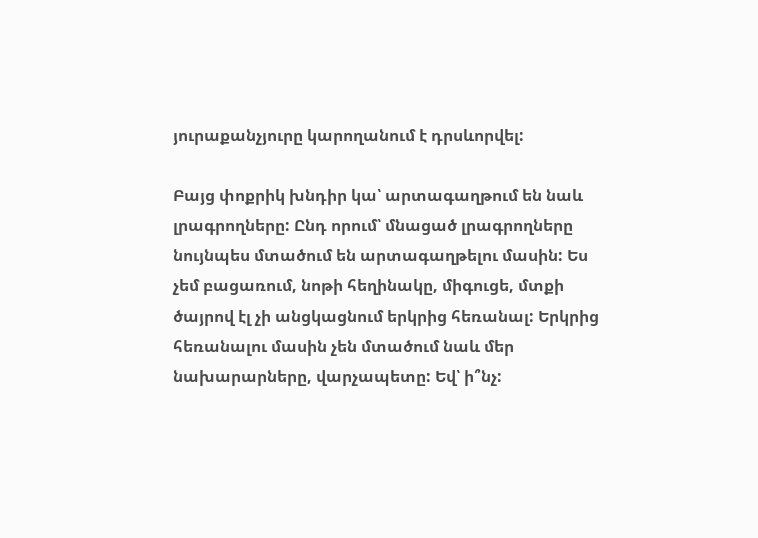յուրաքանչյուրը կարողանում է դրսևորվել:

Բայց փոքրիկ խնդիր կա՝ արտագաղթում են նաև լրագրողները: Ընդ որում՝ մնացած լրագրողները նույնպես մտածում են արտագաղթելու մասին: Ես չեմ բացառում, նոթի հեղինակը, միգուցե, մտքի ծայրով էլ չի անցկացնում երկրից հեռանալ: Երկրից հեռանալու մասին չեն մտածում նաև մեր նախարարները, վարչապետը: Եվ՝ ի՞նչ: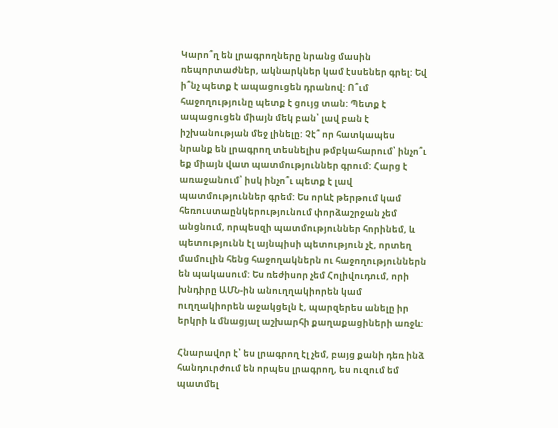Կարո՞ղ են լրագրողները նրանց մասին ռեպորտաժներ, ակնարկներ կամ էսսեներ գրել: Եվ ի՞նչ պետք է ապացուցեն դրանով: Ո՞ւմ հաջողությունը պետք է ցույց տան: Պետք է ապացուցեն միայն մեկ բան՝ լավ բան է իշխանության մեջ լինելը: Չէ՞ որ հատկապես նրանք են լրագրող տեսնելիս թմբկահարում՝ ինչո՞ւ եք միայն վատ պատմություններ գրում: Հարց է առաջանում՝ իսկ ինչո՞ւ պետք է լավ պատմություններ գրեմ: Ես որևէ թերթում կամ հեռուստաընկերությունում փորձաշրջան չեմ անցնում, որպեսզի պատմություններ հորինեմ, և պետությունն էլ այնպիսի պետություն չէ, որտեղ մամուլին հենց հաջողակներն ու հաջողություններն են պակասում: Ես ռեժիսոր չեմ Հոլիվուդում, որի խնդիրը ԱՄՆ-ին անուղղակիորեն կամ ուղղակիորեն աջակցելն է, պարզերես անելը իր երկրի և մնացյալ աշխարհի քաղաքացիների առջև:

Հնարավոր է՝ ես լրագրող էլ չեմ, բայց քանի դեռ ինձ հանդուրժում են որպես լրագրող, ես ուզում եմ պատմել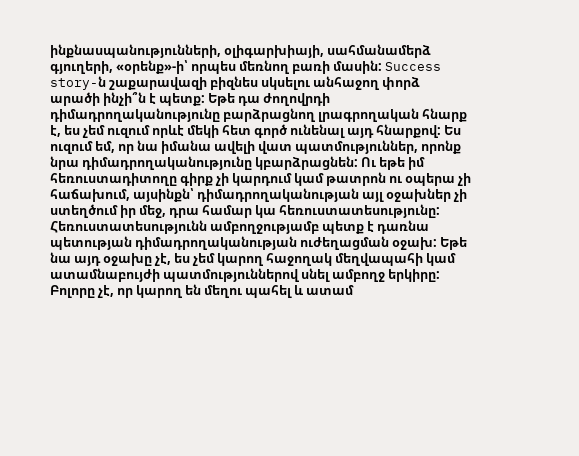ինքնասպանությունների, օլիգարխիայի, սահմանամերձ գյուղերի, «օրենք»-ի՝ որպես մեռնող բառի մասին: Success story-ն շաքարավազի բիզնես սկսելու անհաջող փորձ արածի ինչի՞ն է պետք: Եթե դա ժողովրդի դիմադրողականությունը բարձրացնող լրագրողական հնարք է, ես չեմ ուզում որևէ մեկի հետ գործ ունենալ այդ հնարքով: Ես ուզում եմ, որ նա իմանա ավելի վատ պատմություններ, որոնք նրա դիմադրողականությունը կբարձրացնեն: Ու եթե իմ հեռուստադիտողը գիրք չի կարդում կամ թատրոն ու օպերա չի հաճախում, այսինքն՝ դիմադրողականության այլ օջախներ չի ստեղծում իր մեջ, դրա համար կա հեռուստատեսությունը: Հեռուստատեսությունն ամբողջությամբ պետք է դառնա պետության դիմադրողականության ուժեղացման օջախ: Եթե նա այդ օջախը չէ, ես չեմ կարող հաջողակ մեղվապահի կամ ատամնաբույժի պատմություններով սնել ամբողջ երկիրը: Բոլորը չէ, որ կարող են մեղու պահել և ատամ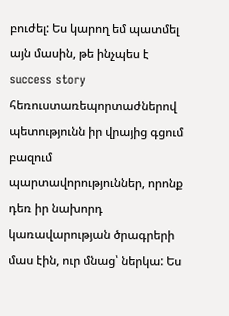բուժել: Ես կարող եմ պատմել այն մասին, թե ինչպես է success story հեռուստառեպորտաժներով պետությունն իր վրայից գցում բազում պարտավորություններ, որոնք դեռ իր նախորդ կառավարության ծրագրերի մաս էին, ուր մնաց՝ ներկա: Ես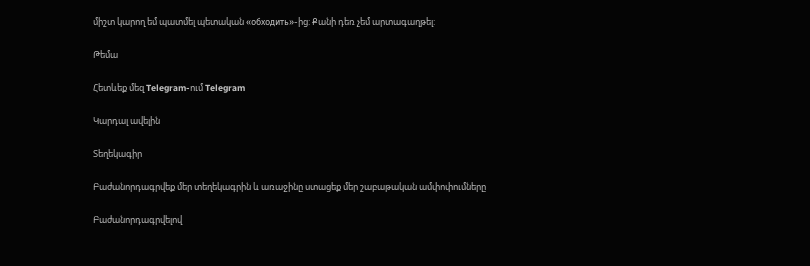միշտ կարող եմ պատմել պետական «обходить»-ից: Քանի դեռ չեմ արտագաղթել:

Թեմա

Հետևեք մեզ Telegram-ում Telegram

Կարդալ ավելին

Տեղեկագիր

Բաժանորդագրվեք մեր տեղեկագրին և առաջինը ստացեք մեր շաբաթական ամփոփումները

Բաժանորդագրվելով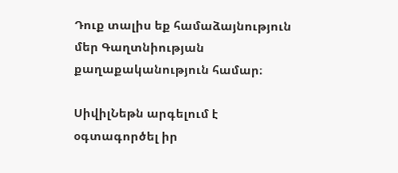Դուք տալիս եք համաձայնություն մեր Գաղտնիության քաղաքականություն համար։

ՍիվիլՆեթն արգելում է օգտագործել իր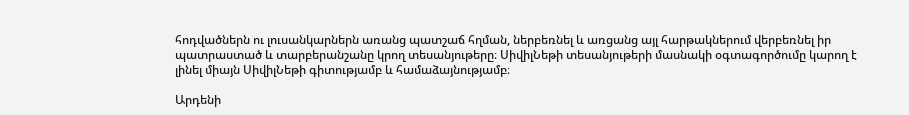հոդվածներն ու լուսանկարներն առանց պատշաճ հղման, ներբեռնել և առցանց այլ հարթակներում վերբեռնել իր պատրաստած և տարբերանշանը կրող տեսանյութերը։ ՍիվիլՆեթի տեսանյութերի մասնակի օգտագործումը կարող է լինել միայն ՍիվիլՆեթի գիտությամբ և համաձայնությամբ։

Արդենի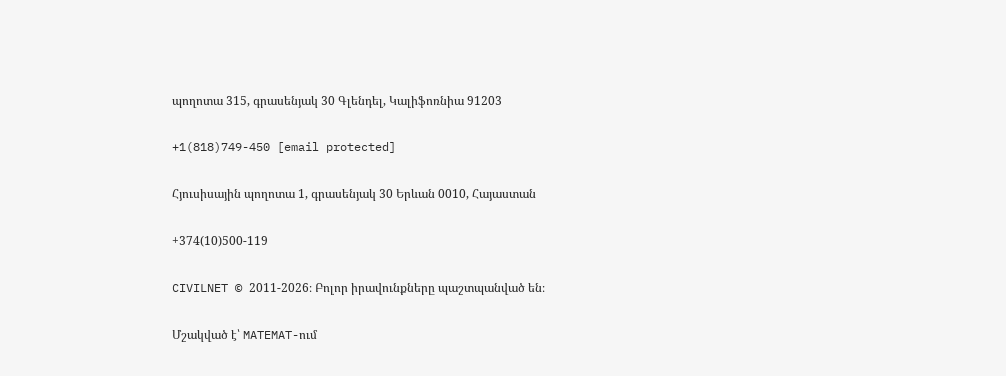պողոտա 315, գրասենյակ 30 Գլենդել, Կալիֆոռնիա 91203

+1(818)749-450 [email protected]

Հյուսիսային պողոտա 1, գրասենյակ 30 Երևան 0010, Հայաստան

+374(10)500-119

CIVILNET © 2011-2026։ Բոլոր իրավունքները պաշտպանված են։

Մշակված է՝ MATEMAT-ում